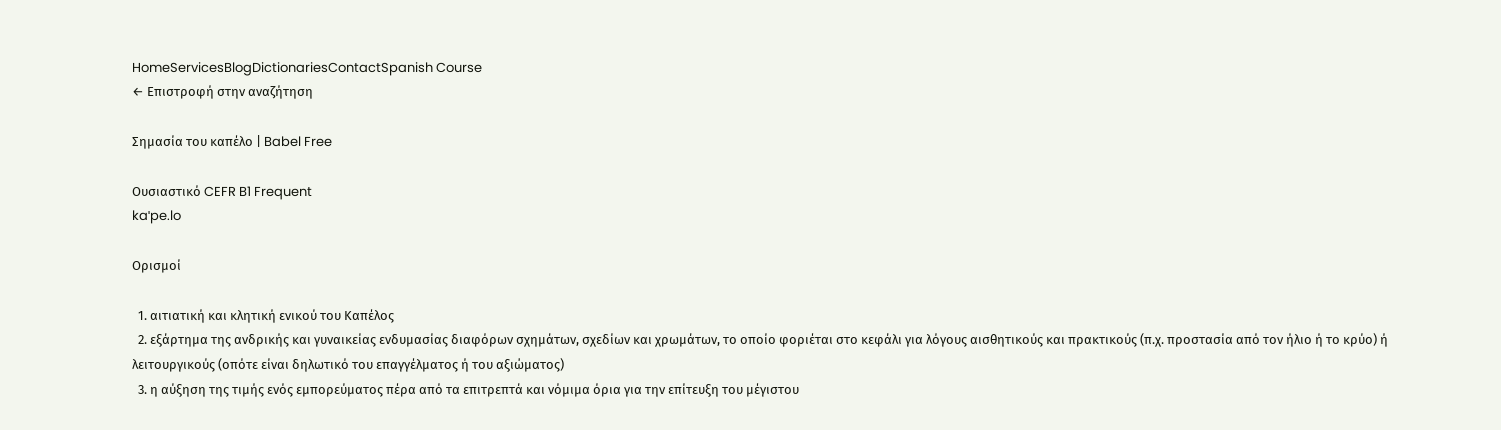HomeServicesBlogDictionariesContactSpanish Course
← Επιστροφή στην αναζήτηση

Σημασία του καπέλο | Babel Free

Ουσιαστικό CEFR B1 Frequent
kaˈpe.lo

Ορισμοί

  1. αιτιατική και κλητική ενικού του Καπέλος
  2. εξάρτημα της ανδρικής και γυναικείας ενδυμασίας διαφόρων σχημάτων, σχεδίων και χρωμάτων, το οποίο φοριέται στο κεφάλι για λόγους αισθητικούς και πρακτικούς (π.χ. προστασία από τον ήλιο ή το κρύο) ή λειτουργικούς (οπότε είναι δηλωτικό του επαγγέλματος ή του αξιώματος)
  3. η αύξηση της τιμής ενός εμπορεύματος πέρα από τα επιτρεπτά και νόμιμα όρια για την επίτευξη του μέγιστου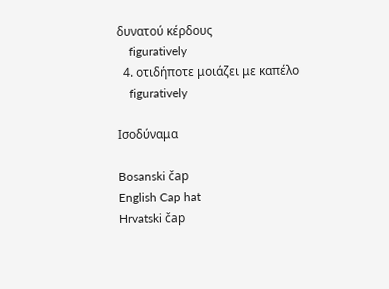δυνατού κέρδους
    figuratively
  4. οτιδήποτε μοιάζει με καπέλο
    figuratively

Ισοδύναμα

Bosanski čap
English Cap hat
Hrvatski čap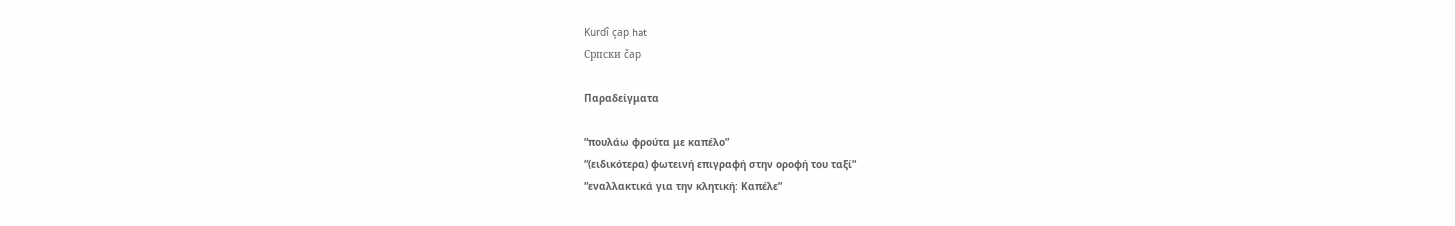Kurdî çap hat
Српски čap

Παραδείγματα

“πουλάω φρούτα με καπέλο”
“(ειδικότερα) φωτεινή επιγραφή στην οροφή του ταξί”
“εναλλακτικά για την κλητική: Καπέλε”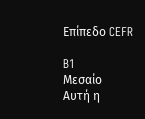Επίπεδο CEFR

B1
Μεσαίο
Αυτή η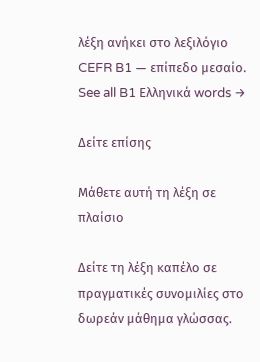λέξη ανήκει στο λεξιλόγιο CEFR B1 — επίπεδο μεσαίο.
See all B1 Ελληνικά words →

Δείτε επίσης

Μάθετε αυτή τη λέξη σε πλαίσιο

Δείτε τη λέξη καπέλο σε πραγματικές συνομιλίες στο δωρεάν μάθημα γλώσσας.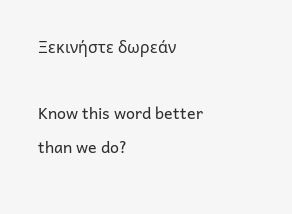Ξεκινήστε δωρεάν

Know this word better than we do?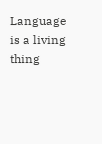Language is a living thing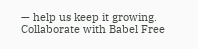— help us keep it growing. Collaborate with Babel Free